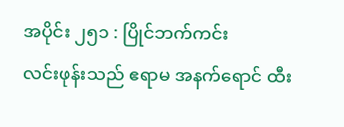အပိုင်း ၂၅၁ : ပြိုင်ဘက်ကင်း
လင်းဖုန်းသည် ဧရာမ အနက်ရောင် ထီး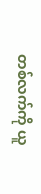တစ်လက်ကို ယူ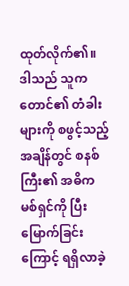ထုတ်လိုက်၏။ ဒါသည် သူက တောင်၏ တံခါးများကို စဖွင့်သည့်အချိန်တွင် စနစ်ကြီး၏ အဓိက မစ်ရှင်ကို ပြီးမြောက်ခြင်းကြောင့် ရရှိလာခဲ့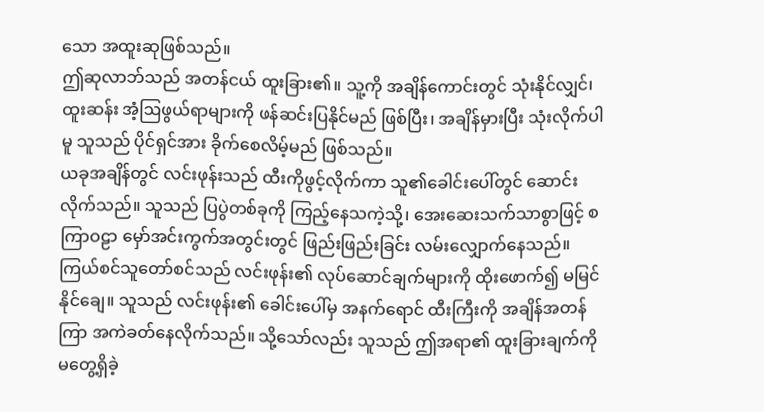သော အထူးဆုဖြစ်သည်။
ဤဆုလာဘ်သည် အတန်ငယ် ထူးခြား၏။ သူ့ကို အချိန်ကောင်းတွင် သုံးနိုင်လျှင်၊ ထူးဆန်း အံ့ဩဖွယ်ရာများကို ဖန်ဆင်းပြနိုင်မည် ဖြစ်ပြီး၊ အချိန်မှားပြီး သုံးလိုက်ပါမူ သူသည် ပိုင်ရှင်အား ခိုက်စေလိမ့်မည် ဖြစ်သည်။
ယခုအချိန်တွင် လင်းဖုန်းသည် ထီးကိုဖွင့်လိုက်ကာ သူ၏ခေါင်းပေါ်တွင် ဆောင်းလိုက်သည်။ သူသည် ပြပွဲတစ်ခုကို ကြည့်နေသကဲ့သို့၊ အေးဆေးသက်သာစွာဖြင့် စကြာဝဠာ မှော်အင်းကွက်အတွင်းတွင် ဖြည်းဖြည်းခြင်း လမ်းလျှောက်နေသည်။
ကြယ်စင်သူတော်စင်သည် လင်းဖုန်း၏ လုပ်ဆောင်ချက်များကို ထိုးဖောက်၍ မမြင်နိုင်ချေ။ သူသည် လင်းဖုန်း၏ ခေါင်းပေါ်မှ အနက်ရောင် ထီးကြီးကို အချိန်အတန်ကြာ အကဲခတ်နေလိုက်သည်။ သို့သော်လည်း သူသည် ဤအရာ၏ ထူးခြားချက်ကို မတွေ့ရှိခဲ့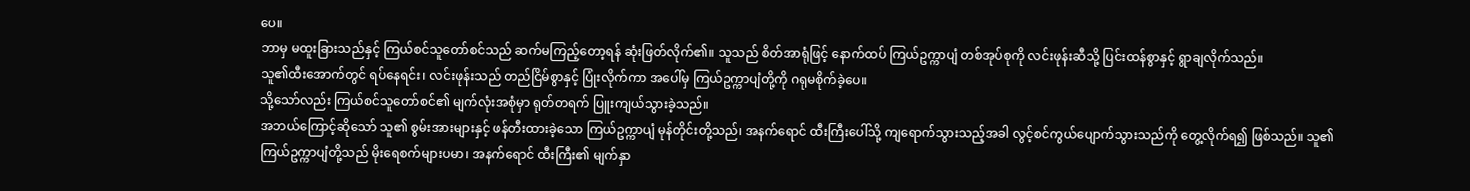ပေ။
ဘာမှ မထူးခြားသည်နှင့် ကြယ်စင်သူတော်စင်သည် ဆက်မကြည့်တော့ရန် ဆုံးဖြတ်လိုက်၏။ သူသည် စိတ်အာရုံဖြင့် နောက်ထပ် ကြယ်ဥက္ကာပျံ တစ်အုပ်စုကို လင်းဖုန်းဆီသို့ ပြင်းထန်စွာနှင့် ရွာချလိုက်သည်။
သူ၏ထီးအောက်တွင် ရပ်နေရင်း၊ လင်းဖုန်းသည် တည်ငြိမ်စွာနှင့် ပြုံးလိုက်ကာ အပေါ်မှ ကြယ်ဥက္ကာပျံတို့ကို ဂရုမစိုက်ခဲ့ပေ။
သို့သော်လည်း ကြယ်စင်သူတော်စင်၏ မျက်လုံးအစုံမှာ ရုတ်တရက် ပြူးကျယ်သွားခဲ့သည်။
အဘယ်ကြောင့်ဆိုသော် သူ၏ စွမ်းအားများနှင့် ဖန်တီးထားခဲ့သော ကြယ်ဥက္ကာပျံ မုန်တိုင်းတို့သည်၊ အနက်ရောင် ထီးကြီးပေါ်သို့ ကျရောက်သွားသည့်အခါ လွင့်စင်ကွယ်ပျောက်သွားသည်ကို တွေ့လိုက်ရ၍ ဖြစ်သည်။ သူ၏ ကြယ်ဥက္ကာပျံတို့သည် မိုးရေစက်များပမာ၊ အနက်ရောင် ထီးကြီး၏ မျက်နှာ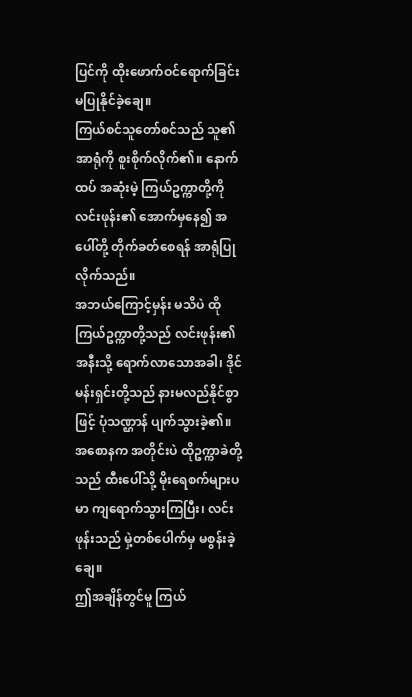ပြင်ကို ထိုးဖောက်ဝင်ရောက်ခြင်း မပြုနိုင်ခဲ့ချေ။
ကြယ်စင်သူတော်စင်သည် သူ၏အာရုံကို စူးစိုက်လိုက်၏။ နောက်ထပ် အဆုံးမဲ့ ကြယ်ဥက္ကာတို့ကို လင်းဖုန်း၏ အောက်မှနေ၍ အပေါ်တို့ တိုက်ခတ်စေရန် အာရုံပြုလိုက်သည်။
အဘယ်ကြောင့်မှန်း မသိပဲ ထိုကြယ်ဥက္ကာတို့သည် လင်းဖုန်း၏အနီးသို့ ရောက်လာသောအခါ၊ ဒိုင်မန်းရှင်းတို့သည် နားမလည်နိုင်စွာဖြင့် ပုံသဏ္ဌာန် ပျက်သွားခဲ့၏။ အစောနက အတိုင်းပဲ ထိုဥက္ကာခဲတို့သည် ထီးပေါ်သို့ မိုးရေစက်များပမာ ကျရောက်သွားကြပြီး၊ လင်းဖုန်းသည် မှဲ့တစ်ပေါက်မှ မစွန်းခဲ့ချေ။
ဤအချိန်တွင်မူ ကြယ်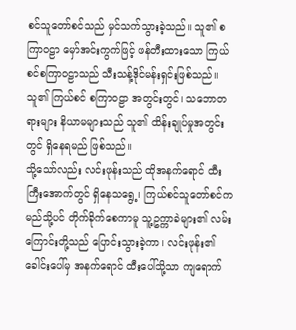စင်သူတော်စင်သည် မှင်သက်သွားခဲ့သည်။ သူ၏ စကြာဝဠာ မှော်အင်းကွက်ဖြင့် ဖန်တီးထားသော ကြယ်စင်စကြာဝဠာသည် သီးသန့်ဒိုင်မန်းရှင်းဖြစ်သည်။ သူ၏ ကြယ်စင် စကြာဝဠာ အတွင်းတွင်၊ သဘောတရားများ နိယာမများသည် သူ၏ ထိန်းချုပ်မှုအတွင်းတွင် ရှိနေရမည် ဖြစ်သည်။
သို့သော်လည်း လင်းဖုန်းသည် ထိုအနက်ရောင် ထီးကြီးအောက်တွင် ရှိနေသရွေ့၊ ကြယ်စင်သူတော်စင်က မည်သို့ပင် တိုက်ခိုက်စေကာမူ သူ့ဥက္ကာခဲများ၏ လမ်းကြောင်းတို့သည် ပြောင်းသွားခဲ့ကာ၊ လင်းဖုန်း၏ ခေါင်းပေါ်မှ အနက်ရောင် ထီးပေါ်သို့သာ ကျရောက်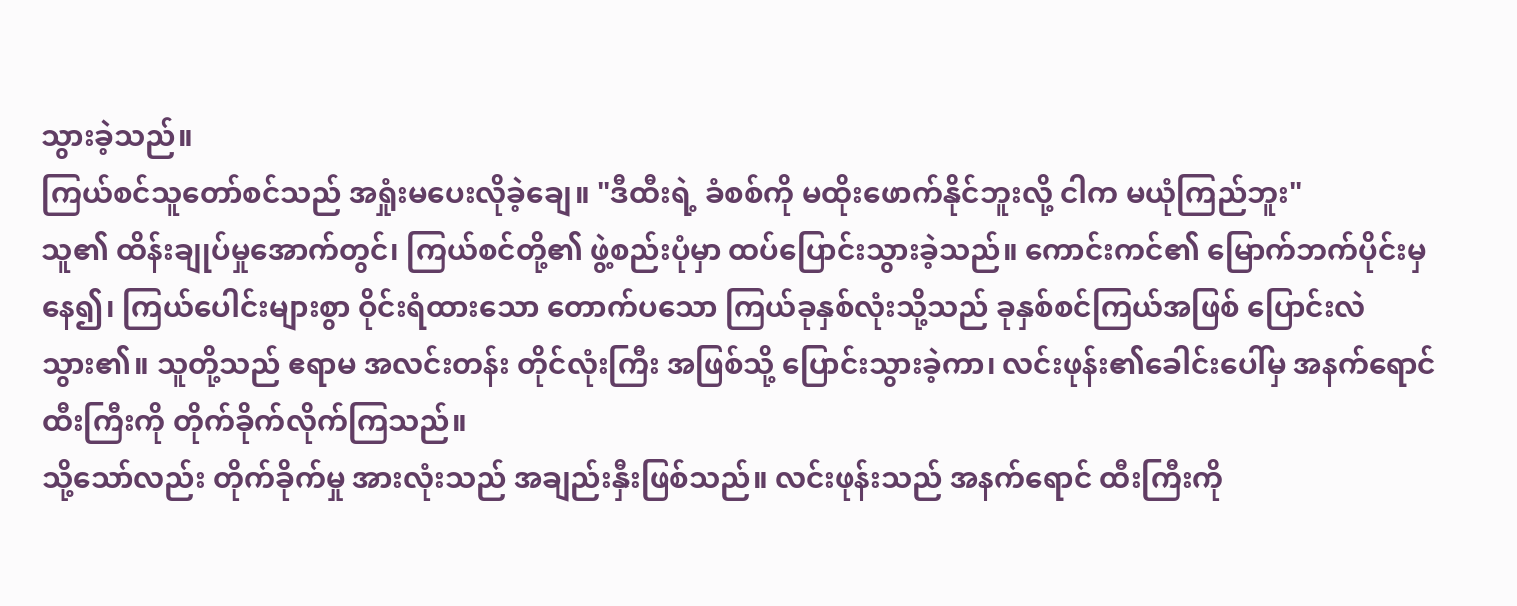သွားခဲ့သည်။
ကြယ်စင်သူတော်စင်သည် အရှုံးမပေးလိုခဲ့ချေ။ "ဒီထီးရဲ့ ခံစစ်ကို မထိုးဖောက်နိုင်ဘူးလို့ ငါက မယုံကြည်ဘူး"
သူ၏ ထိန်းချုပ်မှုအောက်တွင်၊ ကြယ်စင်တို့၏ ဖွဲ့စည်းပုံမှာ ထပ်ပြောင်းသွားခဲ့သည်။ ကောင်းကင်၏ မြောက်ဘက်ပိုင်းမှနေ၍၊ ကြယ်ပေါင်းများစွာ ဝိုင်းရံထားသော တောက်ပသော ကြယ်ခုနှစ်လုံးသို့သည် ခုနှစ်စင်ကြယ်အဖြစ် ပြောင်းလဲသွား၏။ သူတို့သည် ဧရာမ အလင်းတန်း တိုင်လုံးကြီး အဖြစ်သို့ ပြောင်းသွားခဲ့ကာ၊ လင်းဖုန်း၏ခေါင်းပေါ်မှ အနက်ရောင် ထီးကြီးကို တိုက်ခိုက်လိုက်ကြသည်။
သို့သော်လည်း တိုက်ခိုက်မှု အားလုံးသည် အချည်းနှီးဖြစ်သည်။ လင်းဖုန်းသည် အနက်ရောင် ထီးကြီးကို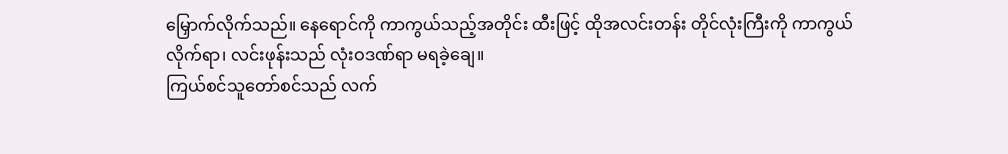မြှောက်လိုက်သည်။ နေရောင်ကို ကာကွယ်သည့်အတိုင်း ထီးဖြင့် ထိုအလင်းတန်း တိုင်လုံးကြီးကို ကာကွယ်လိုက်ရာ၊ လင်းဖုန်းသည် လုံးဝဒဏ်ရာ မရခဲ့ချေ။
ကြယ်စင်သူတော်စင်သည် လက်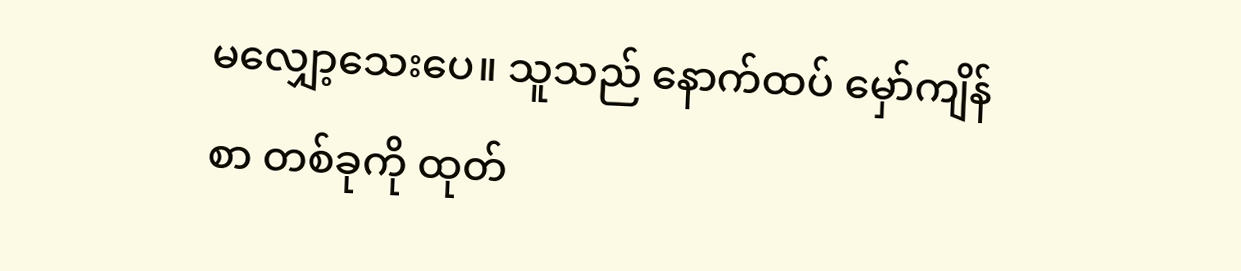မလျှော့သေးပေ။ သူသည် နောက်ထပ် မှော်ကျိန်စာ တစ်ခုကို ထုတ်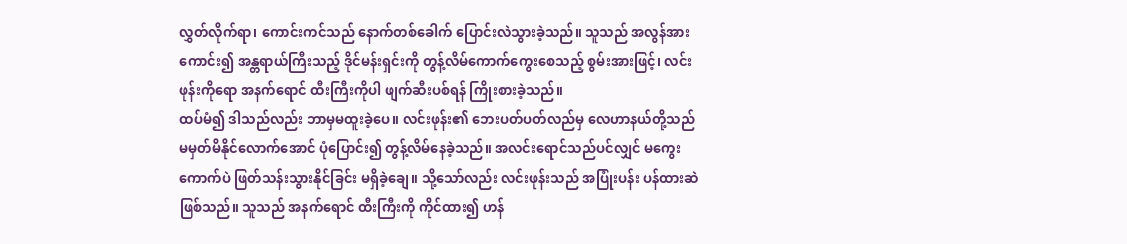လွှတ်လိုက်ရာ၊ ကောင်းကင်သည် နောက်တစ်ခေါက် ပြောင်းလဲသွားခဲ့သည်။ သူသည် အလွန်အားကောင်း၍ အန္တရာယ်ကြီးသည့် ဒိုင်မန်းရှင်းကို တွန့်လိမ်ကောက်ကွေးစေသည့် စွမ်းအားဖြင့်၊ လင်းဖုန်းကိုရော အနက်ရောင် ထီးကြီးကိုပါ ဖျက်ဆီးပစ်ရန် ကြိုးစားခဲ့သည်။
ထပ်မံ၍ ဒါသည်လည်း ဘာမှမထူးခဲ့ပေ။ လင်းဖုန်း၏ ဘေးပတ်ပတ်လည်မှ လေဟာနယ်တို့သည် မမှတ်မိနိုင်လောက်အောင် ပုံပြောင်း၍ တွန့်လိမ်နေခဲ့သည်။ အလင်းရောင်သည်ပင်လျှင် မကွေးကောက်ပဲ ဖြတ်သန်းသွားနိုင်ခြင်း မရှိခဲ့ချေ။ သို့သော်လည်း လင်းဖုန်းသည် အပြုံးပန်း ပန်ထားဆဲဖြစ်သည်။ သူသည် အနက်ရောင် ထီးကြီးကို ကိုင်ထား၍ ဟန်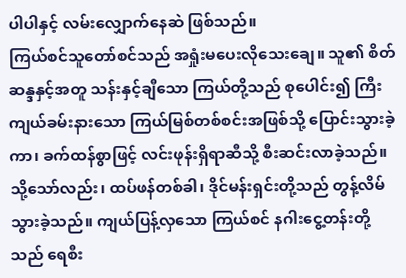ပါပါနှင့် လမ်းလျှောက်နေဆဲ ဖြစ်သည်။
ကြယ်စင်သူတော်စင်သည် အရှုံးမပေးလိုသေးချေ။ သူ၏ စိတ်ဆန္ဒနှင့်အတူ သန်းနှင့်ချီသော ကြယ်တို့သည် စုပေါင်း၍ ကြီးကျယ်ခမ်းနားသော ကြယ်မြစ်တစ်စင်းအဖြစ်သို့ ပြောင်းသွားခဲ့ကာ၊ ခက်ထန်စွာဖြင့် လင်းဖုန်းရှိရာဆီသို့ စီးဆင်းလာခဲ့သည်။
သို့သော်လည်း၊ ထပ်ဖန်တစ်ခါ၊ ဒိုင်မန်းရှင်းတို့သည် တွန့်လိမ်သွားခဲ့သည်။ ကျယ်ပြန့်လှသော ကြယ်စင် နဂါးငွေ့တန်းတို့သည် ရေစီး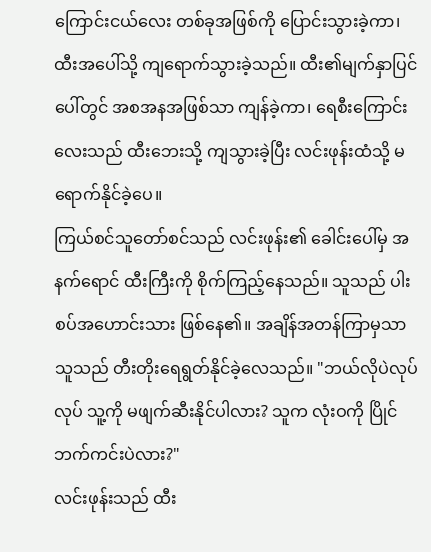ကြောင်းငယ်လေး တစ်ခုအဖြစ်ကို ပြောင်းသွားခဲ့ကာ၊ ထီးအပေါ်သို့ ကျရောက်သွားခဲ့သည်။ ထီး၏မျက်နှာပြင်ပေါ်တွင် အစအနအဖြစ်သာ ကျန်ခဲ့ကာ၊ ရေစီးကြောင်းလေးသည် ထီးဘေးသို့ ကျသွားခဲ့ပြီး လင်းဖုန်းထံသို့ မရောက်နိုင်ခဲ့ပေ။
ကြယ်စင်သူတော်စင်သည် လင်းဖုန်း၏ ခေါင်းပေါ်မှ အနက်ရောင် ထီးကြီးကို စိုက်ကြည့်နေသည်။ သူသည် ပါးစပ်အဟောင်းသား ဖြစ်နေ၏။ အချိန်အတန်ကြာမှသာ သူသည် တီးတိုးရေရွတ်နိုင်ခဲ့လေသည်။ "ဘယ်လိုပဲလုပ်လုပ် သူ့ကို မဖျက်ဆီးနိုင်ပါလား? သူက လုံးဝကို ပြိုင်ဘက်ကင်းပဲလား?"
လင်းဖုန်းသည် ထီး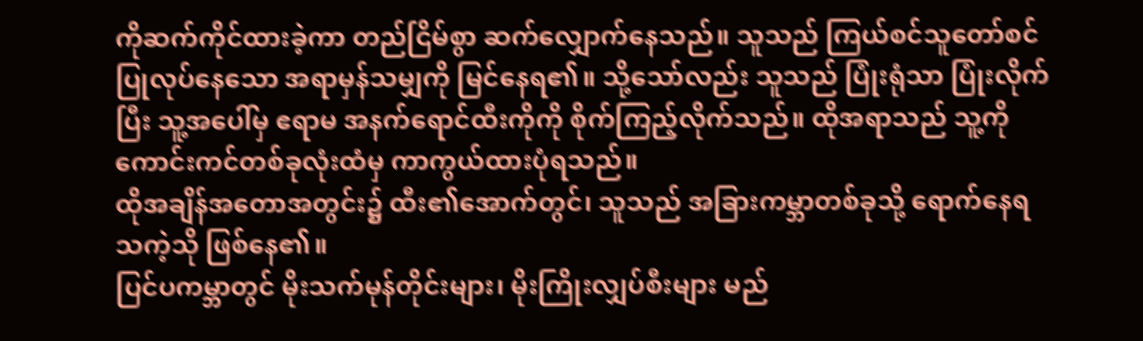ကိုဆက်ကိုင်ထားခဲ့ကာ တည်ငြိမ်စွာ ဆက်လျှောက်နေသည်။ သူသည် ကြယ်စင်သူတော်စင် ပြုလုပ်နေသော အရာမှန်သမျှကို မြင်နေရ၏။ သို့သော်လည်း သူသည် ပြုံးရုံသာ ပြုံးလိုက်ပြီး သူ့အပေါ်မှ ဧရာမ အနက်ရောင်ထီးကိုကို စိုက်ကြည့်လိုက်သည်။ ထိုအရာသည် သူ့ကို ကောင်းကင်တစ်ခုလုံးထံမှ ကာကွယ်ထားပုံရသည်။
ထိုအချိန်အတောအတွင်း၌ ထီး၏အောက်တွင်၊ သူသည် အခြားကမ္ဘာတစ်ခုသို့ ရောက်နေရသကဲ့သို ဖြစ်နေ၏။
ပြင်ပကမ္ဘာတွင် မိုးသက်မုန်တိုင်းများ၊ မိုးကြိုးလျှပ်စီးများ မည်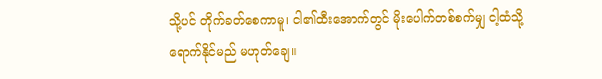သို့ပင် တိုက်ခတ်စေကာမူ၊ ငါ၏ထီးအောက်တွင် မိုးပေါက်တစ်စက်မျှ ငါ့ထံသို့ ရောက်နိုင်မည် မဟုတ်ချေ။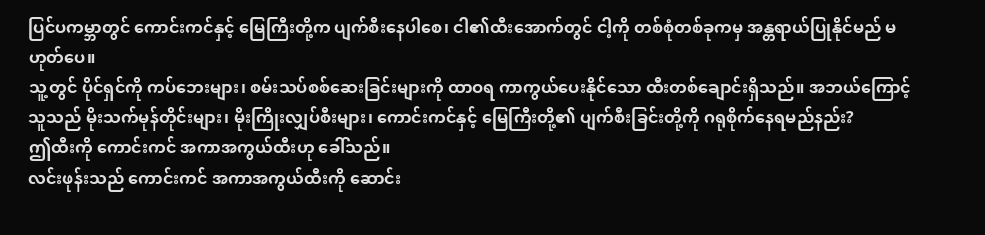ပြင်ပကမ္ဘာတွင် ကောင်းကင်နှင့် မြေကြီးတို့က ပျက်စီးနေပါစေ၊ ငါ၏ထီးအောက်တွင် ငါ့ကို တစ်စုံတစ်ခုကမှ အန္တရာယ်ပြုနိုင်မည် မဟုတ်ပေ။
သူ့တွင် ပိုင်ရှင်ကို ကပ်ဘေးများ၊ စမ်းသပ်စစ်ဆေးခြင်းများကို ထာဝရ ကာကွယ်ပေးနိုင်သော ထီးတစ်ချောင်းရှိသည်။ အဘယ်ကြောင့် သူသည် မိုးသက်မုန်တိုင်းများ၊ မိုးကြိုးလျှပ်စီးများ၊ ကောင်းကင်နှင့် မြေကြီးတို့၏ ပျက်စီးခြင်းတို့ကို ဂရုစိုက်နေရမည်နည်း?
ဤထီးကို ကောင်းကင် အကာအကွယ်ထီးဟု ခေါ်သည်။
လင်းဖုန်းသည် ကောင်းကင် အကာအကွယ်ထီးကို ဆောင်း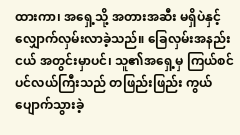ထားကာ၊ အရှေ့သို့ အတားအဆီး မရှိပဲနှင့် လျှောက်လှမ်းလာခဲ့သည်။ ခြေလှမ်းအနည်းငယ် အတွင်းမှာပင်၊ သူ၏အရှေ့မှ ကြယ်စင်ပင်လယ်ကြီးသည် တဖြည်းဖြည်း ကွယ်ပျောက်သွားခဲ့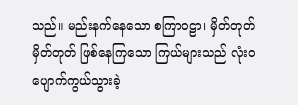သည်။ မည်းနက်နေသော စကြာဝဠာ၊ မှိတ်တုတ်မှိတ်တုတ် ဖြစ်နေကြသော ကြယ်များသည် လုံးဝ ပျောက်ကွယ်သွားခဲ့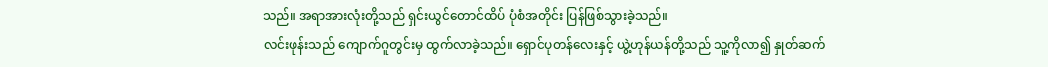သည်။ အရာအားလုံးတို့သည် ရှင်းယွင်တောင်ထိပ် ပုံစံအတိုင်း ပြန်ဖြစ်သွားခဲ့သည်။
လင်းဖုန်းသည် ကျောက်ဂူတွင်းမှ ထွက်လာခဲ့သည်။ ရှောင်ပုတန်လေးနှင့် ယွဲ့ဟုန်ယန်တို့သည် သူ့ကိုလာ၍ နှုတ်ဆက်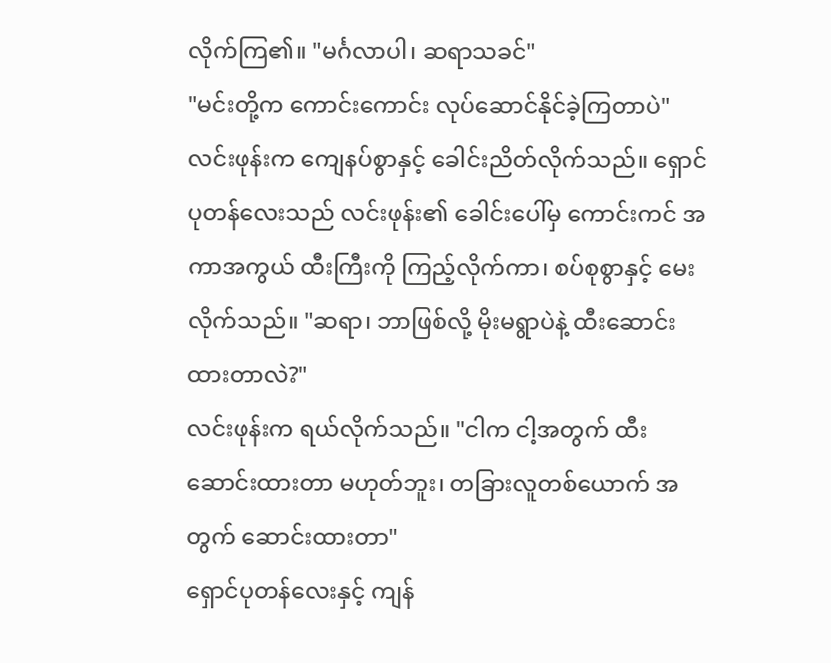လိုက်ကြ၏။ "မင်္ဂလာပါ၊ ဆရာသခင်"
"မင်းတို့က ကောင်းကောင်း လုပ်ဆောင်နိုင်ခဲ့ကြတာပဲ" လင်းဖုန်းက ကျေနပ်စွာနှင့် ခေါင်းညိတ်လိုက်သည်။ ရှောင်ပုတန်လေးသည် လင်းဖုန်း၏ ခေါင်းပေါ်မှ ကောင်းကင် အကာအကွယ် ထီးကြီးကို ကြည့်လိုက်ကာ၊ စပ်စုစွာနှင့် မေးလိုက်သည်။ "ဆရာ၊ ဘာဖြစ်လို့ မိုးမရွာပဲနဲ့ ထီးဆောင်းထားတာလဲ?"
လင်းဖုန်းက ရယ်လိုက်သည်။ "ငါက ငါ့အတွက် ထီးဆောင်းထားတာ မဟုတ်ဘူး၊ တခြားလူတစ်ယောက် အတွက် ဆောင်းထားတာ"
ရှောင်ပုတန်လေးနှင့် ကျန်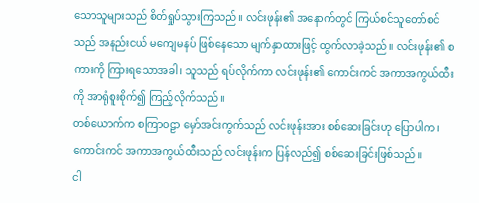သောသူများသည် စိတ်ရှုပ်သွားကြသည်။ လင်းဖုန်း၏ အနောက်တွင် ကြယ်စင်သူတော်စင်သည် အနည်းငယ် မကျေမနပ် ဖြစ်နေသော မျက်နှာထားဖြင့် ထွက်လာခဲ့သည်။ လင်းဖုန်း၏ စကားကို ကြားရသောအခါ၊ သူသည် ရပ်လိုက်ကာ လင်းဖုန်း၏ ကောင်းကင် အကာအကွယ်ထီးကို အာရုံစူးစိုက်၍ ကြည့်လိုက်သည်။
တစ်ယောက်က စကြာဝဠာ မှော်အင်းကွက်သည် လင်းဖုန်းအား စစ်ဆေးခြင်းဟု ပြောပါက၊ ကောင်းကင် အကာအကွယ်ထီးသည် လင်းဖုန်းက ပြန်လည်၍ စစ်ဆေးခြင်းဖြစ်သည်။
ငါ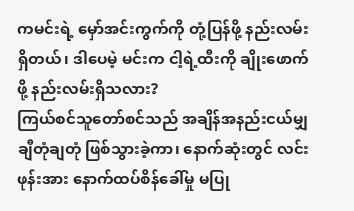ကမင်းရဲ့ မှော်အင်းကွက်ကို တုံ့ပြန်ဖို့ နည်းလမ်းရှိတယ်၊ ဒါပေမဲ့ မင်းက ငါ့ရဲ့ထီးကို ချိုးဖောက်ဖို့ နည်းလမ်းရှိသလား?
ကြယ်စင်သူတော်စင်သည် အချိန်အနည်းငယ်မျှ ချီတုံချတုံ ဖြစ်သွားခဲ့ကာ၊ နောက်ဆုံးတွင် လင်းဖုန်းအား နောက်ထပ်စိန်ခေါ်မှု မပြု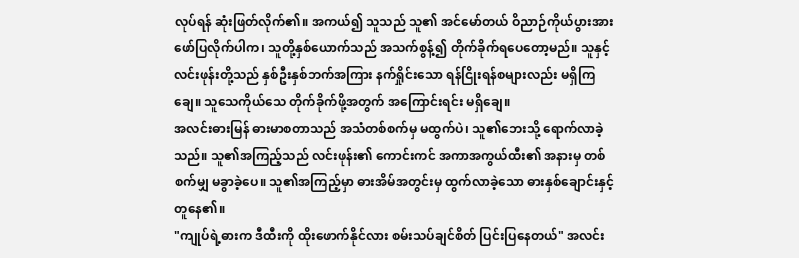လုပ်ရန် ဆုံးဖြတ်လိုက်၏။ အကယ်၍ သူသည် သူ၏ အင်မော်တယ် ဝိညာဉ်ကိုယ်ပွားအား ဖော်ပြလိုက်ပါက၊ သူတို့နှစ်ယောက်သည် အသက်စွန့်၍ တိုက်ခိုက်ရပေတော့မည်။ သူနှင့်လင်းဖုန်းတို့သည် နှစ်ဦးနှစ်ဘက်အကြား နက်ရှိုင်းသော ရန်ငြိုးရန်စများလည်း မရှိကြချေ။ သူသေကိုယ်သေ တိုက်ခိုက်ဖို့အတွက် အကြောင်းရင်း မရှိချေ။
အလင်းဓားမြန် ဓားမာစတာသည် အသံတစ်စက်မှ မထွက်ပဲ၊ သူ၏ဘေးသို့ ရောက်လာခဲ့သည်။ သူ၏အကြည့်သည် လင်းဖုန်း၏ ကောင်းကင် အကာအကွယ်ထီး၏ အနားမှ တစ်စက်မျှ မခွာခဲ့ပေ။ သူ၏အကြည့်မှာ ဓားအိမ်အတွင်းမှ ထွက်လာခဲ့သော ဓားနှစ်ချောင်းနှင့် တူနေ၏။
"ကျုပ်ရဲ့ဓားက ဒီထီးကို ထိုးဖောက်နိုင်လား စမ်းသပ်ချင်စိတ် ပြင်းပြနေတယ်" အလင်း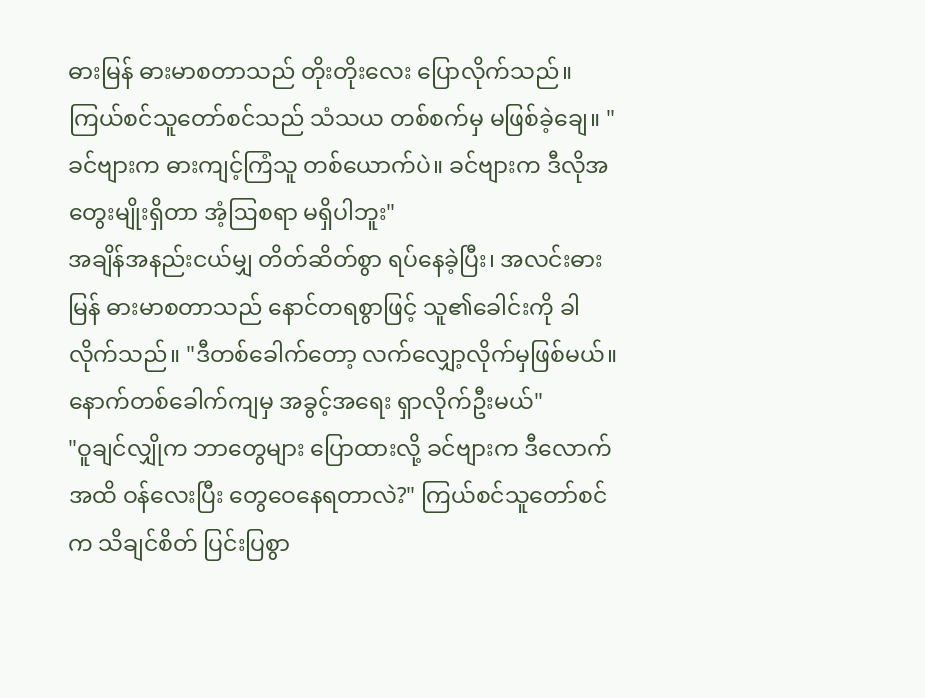ဓားမြန် ဓားမာစတာသည် တိုးတိုးလေး ပြောလိုက်သည်။
ကြယ်စင်သူတော်စင်သည် သံသယ တစ်စက်မှ မဖြစ်ခဲ့ချေ။ "ခင်ဗျားက ဓားကျင့်ကြံသူ တစ်ယောက်ပဲ။ ခင်ဗျားက ဒီလိုအတွေးမျိုးရှိတာ အံ့ဩစရာ မရှိပါဘူး"
အချိန်အနည်းငယ်မျှ တိတ်ဆိတ်စွာ ရပ်နေခဲ့ပြီး၊ အလင်းဓားမြန် ဓားမာစတာသည် နောင်တရစွာဖြင့် သူ၏ခေါင်းကို ခါလိုက်သည်။ "ဒီတစ်ခေါက်တော့ လက်လျှော့လိုက်မှဖြစ်မယ်။ နောက်တစ်ခေါက်ကျမှ အခွင့်အရေး ရှာလိုက်ဦးမယ်"
"ဝူချင်လျှိုက ဘာတွေများ ပြောထားလို့ ခင်ဗျားက ဒီလောက်အထိ ဝန်လေးပြီး တွေဝေနေရတာလဲ?" ကြယ်စင်သူတော်စင်က သိချင်စိတ် ပြင်းပြစွာ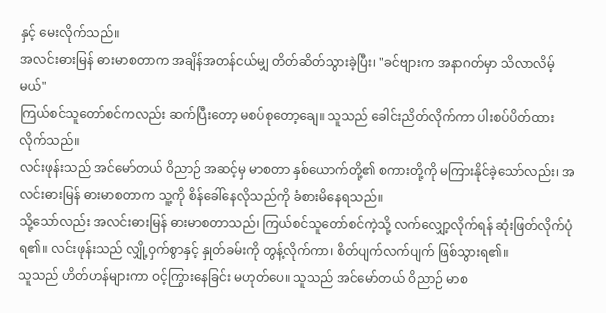နှင့် မေးလိုက်သည်။
အလင်းဓားမြန် ဓားမာစတာက အချိန်အတန်ငယ်မျှ တိတ်ဆိတ်သွားခဲ့ပြီး၊ "ခင်ဗျားက အနာဂတ်မှာ သိလာလိမ့်မယ်"
ကြယ်စင်သူတော်စင်ကလည်း ဆက်ပြီးတော့ မစပ်စုတော့ချေ။ သူသည် ခေါင်းညိတ်လိုက်ကာ ပါးစပ်ပိတ်ထားလိုက်သည်။
လင်းဖုန်းသည် အင်မော်တယ် ဝိညာဉ် အဆင့်မှ မာစတာ နှစ်ယောက်တို့၏ စကားတို့ကို မကြားနိုင်ခဲ့သော်လည်း၊ အလင်းဓားမြန် ဓားမာစတာက သူ့ကို စိန်ခေါ်နေလိုသည်ကို ခံစားမိနေရသည်။
သို့သော်လည်း အလင်းဓားမြန် ဓားမာစတာသည်၊ ကြယ်စင်သူတော်စင်ကဲ့သို့ လက်လျှော့လိုက်ရန် ဆုံးဖြတ်လိုက်ပုံရ၏။ လင်းဖုန်းသည် လျှို့ဝှက်စွာနှင့် နှုတ်ခမ်းကို တွန့်လိုက်ကာ၊ စိတ်ပျက်လက်ပျက် ဖြစ်သွားရ၏။
သူသည် ဟိတ်ဟန်များကာ ဝင့်ကြွားနေခြင်း မဟုတ်ပေ။ သူသည် အင်မော်တယ် ဝိညာဉ် မာစ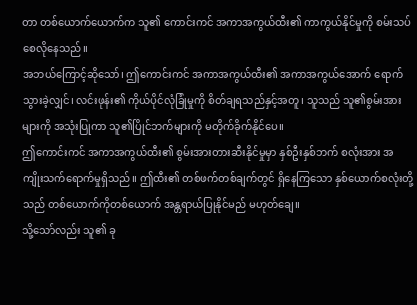တာ တစ်ယောက်ယောက်က သူ၏ ကောင်းကင် အကာအကွယ်ထီး၏ ကာကွယ်နိုင်မှုကို စမ်းသပ်စေလိုနေသည်။
အဘယ်ကြောင့်ဆိုသော်၊ ဤကောင်းကင် အကာအကွယ်ထီး၏ အကာအကွယ်အောက် ရောက်သွားခဲ့လျှင်၊ လင်းဖုန်း၏ ကိုယ်ပိုင်လုံခြုံမှုကို စိတ်ချရသည်နှင့်အတူ၊ သူသည် သူ၏စွမ်းအားများကို အသုံးပြုကာ သူ၏ပြိုင်ဘက်များကို မတိုက်ခိုက်နိုင်ပေ။
ဤကောင်းကင် အကာအကွယ်ထီး၏ စွမ်းအားတားဆီးနိုင်မှုမှာ နှစ်ဦးနှစ်ဘက် စလုံးအား အကျိုးသက်ရောက်မှုရှိသည်။ ဤထီး၏ တစ်ဖက်တစ်ချက်တွင် ရှိနေကြသော နှစ်ယောက်စလုံးတို့သည် တစ်ယောက်ကိုတစ်ယောက် အန္တရာယ်ပြုနိုင်မည် မဟုတ်ချေ။
သို့သော်လည်း သူ၏ ခု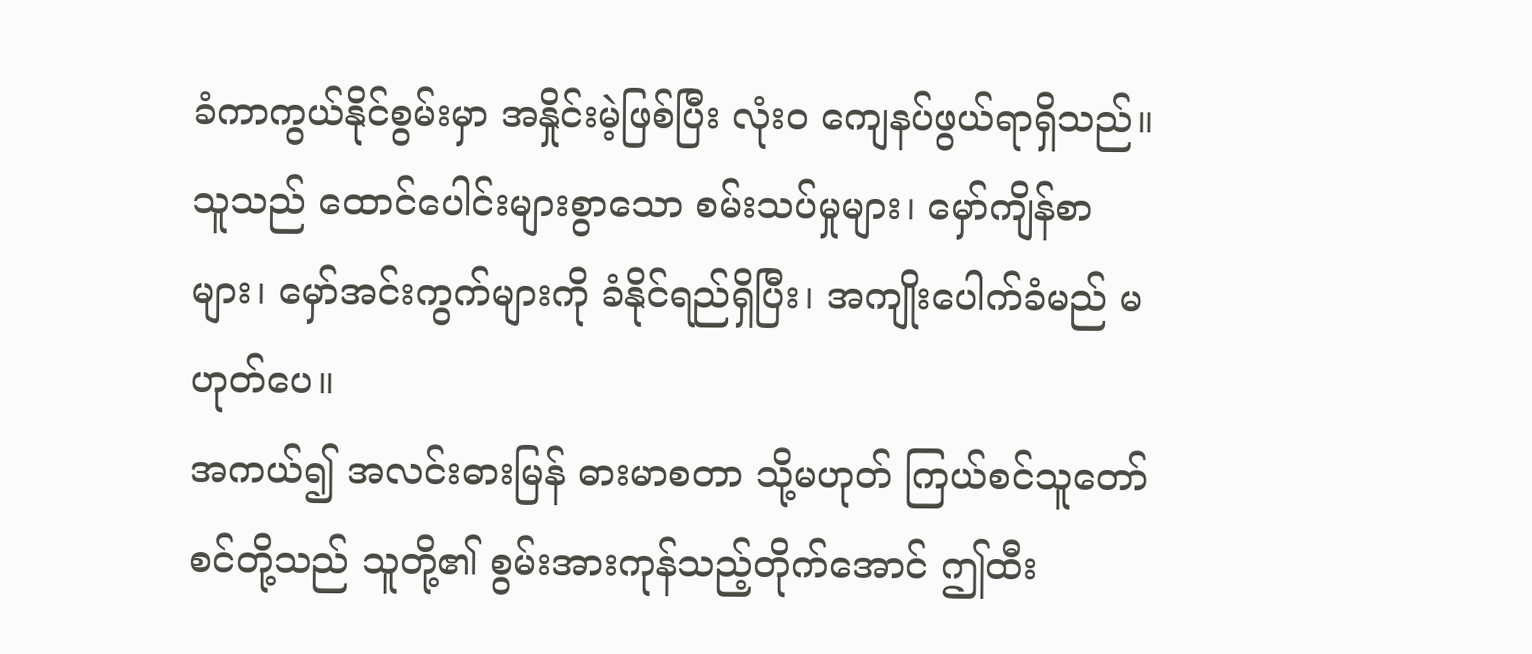ခံကာကွယ်နိုင်စွမ်းမှာ အနှိုင်းမဲ့ဖြစ်ပြီး လုံးဝ ကျေနပ်ဖွယ်ရာရှိသည်။ သူသည် ထောင်ပေါင်းများစွာသော စမ်းသပ်မှုများ၊ မှော်ကျိန်စာများ၊ မှော်အင်းကွက်များကို ခံနိုင်ရည်ရှိပြီး၊ အကျိုးပေါက်ခံမည် မဟုတ်ပေ။
အကယ်၍ အလင်းဓားမြန် ဓားမာစတာ သို့မဟုတ် ကြယ်စင်သူတော်စင်တို့သည် သူတို့၏ စွမ်းအားကုန်သည့်တိုက်အောင် ဤထီး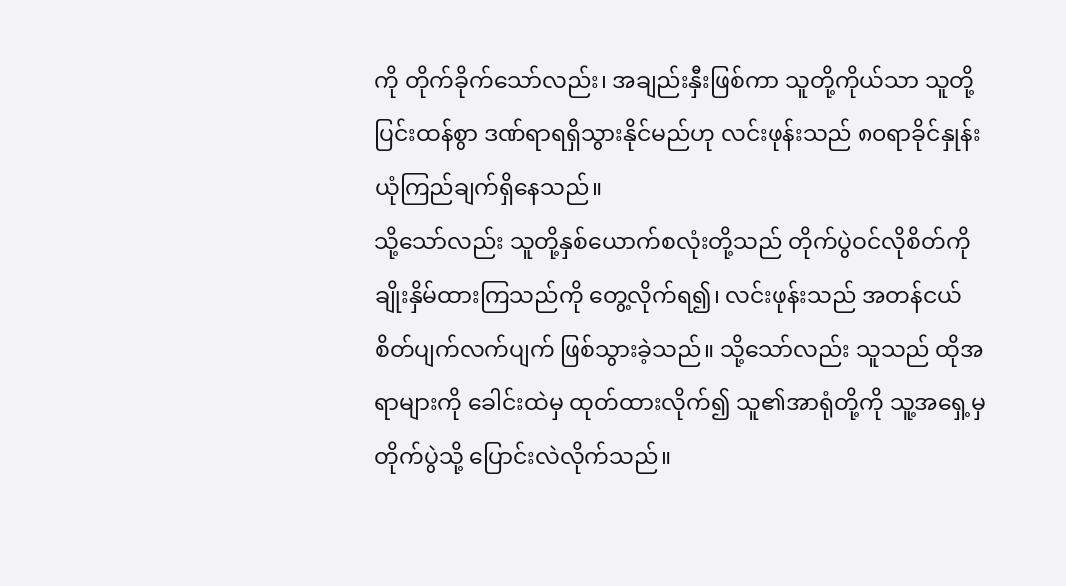ကို တိုက်ခိုက်သော်လည်း၊ အချည်းနှီးဖြစ်ကာ သူတို့ကိုယ်သာ သူတို့ ပြင်းထန်စွာ ဒဏ်ရာရရှိသွားနိုင်မည်ဟု လင်းဖုန်းသည် ၈၀ရာခိုင်နှုန်း ယုံကြည်ချက်ရှိနေသည်။
သို့သော်လည်း သူတို့နှစ်ယောက်စလုံးတို့သည် တိုက်ပွဲဝင်လိုစိတ်ကို ချိုးနှိမ်ထားကြသည်ကို တွေ့လိုက်ရ၍၊ လင်းဖုန်းသည် အတန်ငယ် စိတ်ပျက်လက်ပျက် ဖြစ်သွားခဲ့သည်။ သို့သော်လည်း သူသည် ထိုအရာများကို ခေါင်းထဲမှ ထုတ်ထားလိုက်၍ သူ၏အာရုံတို့ကို သူ့အရှေ့မှ တိုက်ပွဲသို့ ပြောင်းလဲလိုက်သည်။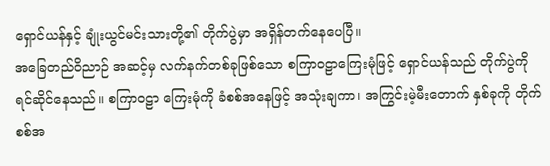ရှောင်ယန်နှင့် ချုံးယွင်မင်းသားတို့၏ တိုက်ပွဲမှာ အရှိန်တက်နေပေပြီ။
အခြေတည်ဝိညာဉ် အဆင့်မှ လက်နက်တစ်ခုဖြစ်သော စကြာဝဠာကြေးမုံဖြင့် ရှောင်ယန်သည် တိုက်ပွဲကို ရင်ဆိုင်နေသည်။ စကြာဝဠာ ကြေးမုံကို ခံစစ်အနေဖြင့် အသုံးချကာ၊ အကြွင်းမဲ့မီးတောက် နှစ်ခုကို တိုက်စစ်အ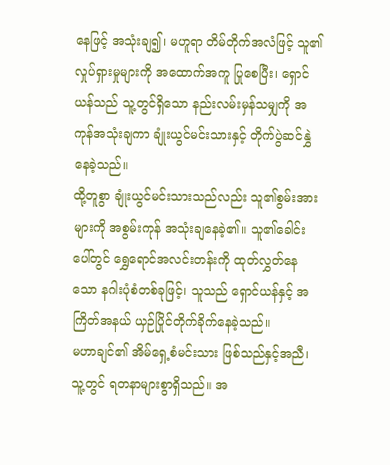နေဖြင့် အသုံးချ၍၊ မဟူရာ တိမ်တိုက်အလံဖြင့် သူ၏ လှုပ်ရှားမှုများကို အထောက်အကူ ပြုစေပြီး၊ ရှောင်ယန်သည် သူ့တွင်ရှိသော နည်းလမ်းမှန်သမျှကို အကုန်အသုံးချကာ ချုံးယွင်မင်းသားနှင့် တိုက်ပွဲဆင်နွှဲနေခဲ့သည်။
ထို့တူစွာ ချုံးယွင်မင်းသားသည်လည်း သူ၏စွမ်းအားများကို အစွမ်းကုန် အသုံးချနေခဲ့၏။ သူ၏ခေါင်းပေါ်တွင် ရွှေရောင်အလင်းတန်းကို ထုတ်လွှတ်နေသော နဂါးပုံစံတစ်ခုဖြင့်၊ သူသည် ရှောင်ယန်နှင့် အကြိတ်အနယ် ယှဉ်ပြိုင်တိုက်ခိုက်နေခဲ့သည်။
မဟာချင်၏ အိမ်ရှေ့စံမင်းသား ဖြစ်သည်နှင့်အညီ၊ သူ့တွင် ရတနာများစွာရှိသည်။ အ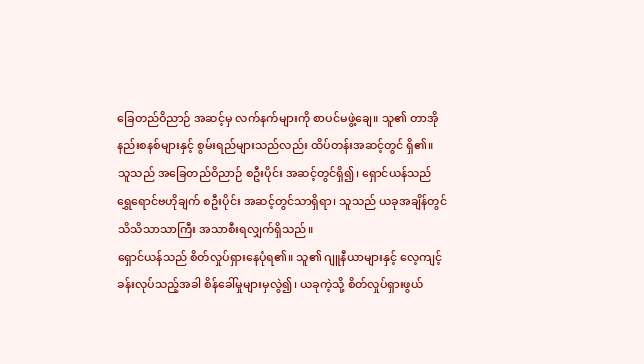ခြေတည်ဝိညာဉ် အဆင့်မှ လက်နက်များကို စာပင်မဖွဲ့ချေ။ သူ၏ တာအိုနည်းစနစ်များနှင့် စွမ်းရည်များသည်လည်း ထိပ်တန်းအဆင့်တွင် ရှိ၏။ သူသည် အခြေတည်ဝိညာဉ် စဦးပိုင်း အဆင့်တွင်ရှိ၍၊ ရှောင်ယန်သည် ရွှေရောင်ဗဟိုချက် စဦးပိုင်း အဆင့်တွင်သာရှိရာ၊ သူသည် ယခုအချိန်တွင် သိသိသာသာကြီး အသာစီးရလျှက်ရှိသည်။
ရှောင်ယန်သည် စိတ်လှုပ်ရှားနေပုံရ၏။ သူ၏ ဂျူနီယာများနှင့် လေ့ကျင့်ခန်းလုပ်သည့်အခါ စိန်ခေါ်မှုများမှလွဲ၍၊ ယခုကဲ့သို့ စိတ်လှုပ်ရှားဖွယ်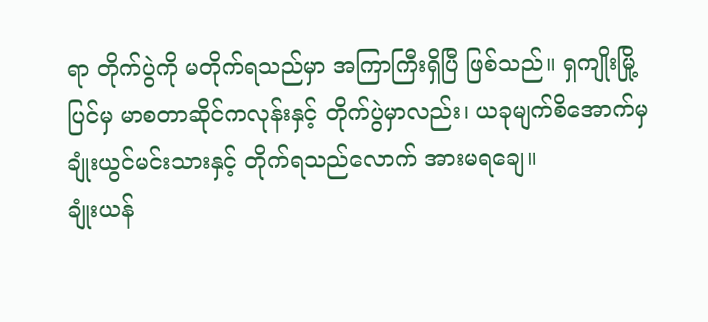ရာ တိုက်ပွဲကို မတိုက်ရသည်မှာ အကြာကြီးရှိပြီ ဖြစ်သည်။ ရှကျိုးမြို့ပြင်မှ မာစတာဆိုင်ကလုန်းနှင့် တိုက်ပွဲမှာလည်း၊ ယခုမျက်စိအောက်မှ ချုံးယွင်မင်းသားနှင့် တိုက်ရသည်လောက် အားမရချေ။
ချုံးယန်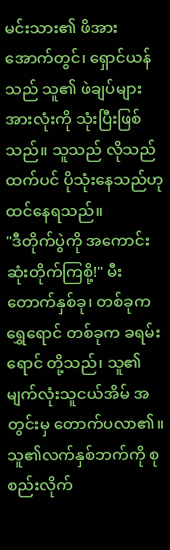မင်းသား၏ ဖိအားအောက်တွင်၊ ရှောင်ယန်သည် သူ၏ ဖဲချပ်များ အားလုံးကို သုံးပြီးဖြစ်သည်။ သူသည် လိုသည်ထက်ပင် ပိုသုံးနေသည်ဟု ထင်နေရသည်။
"ဒီတိုက်ပွဲကို အကောင်းဆုံးတိုက်ကြစို့!" မီးတောက်နှစ်ခု၊ တစ်ခုက ရွှေရောင် တစ်ခုက ခရမ်းရောင် တို့သည်၊ သူ၏ မျက်လုံးသူငယ်အိမ် အတွင်းမှ တောက်ပလာ၏။ သူ၏လက်နှစ်ဘက်ကို စုစည်းလိုက်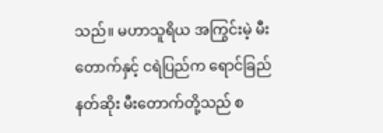သည်။ မဟာသူရိယ အကြွင်းမဲ့ မီးတောက်နှင့် ငရဲပြည်က ရောင်ခြည်နတ်ဆိုး မီးတောက်တို့သည် စ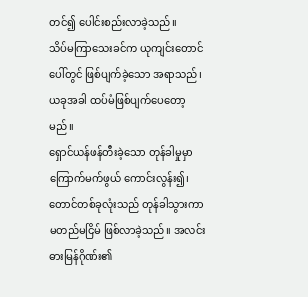တင်၍ ပေါင်းစည်းလာခဲ့သည်။
သိပ်မကြာသေးခင်က ယုကျင်းတောင်ပေါ်တွင် ဖြစ်ပျက်ခဲ့သော အရာသည်၊ ယခုအခါ ထပ်မံဖြစ်ပျက်ပေတော့မည်။
ရှောင်ယန်ဖန်တီးခဲ့သော တုန်ခါမှုမှာ ကြောက်မက်ဖွယ် ကောင်းလွန်း၍၊ တောင်တစ်ခုလုံးသည် တုန်ခါသွားကာ မတည်မငြိမ် ဖြစ်လာခဲ့သည်။ အလင်းဓားမြန်ဂိုဏ်း၏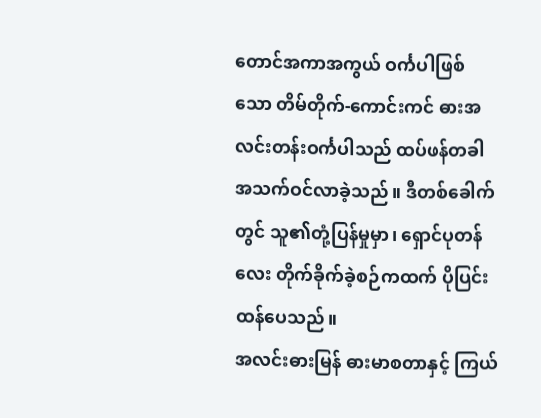တောင်အကာအကွယ် ဝင်္ကပါဖြစ်သော တိမ်တိုက်-ကောင်းကင် ဓားအလင်းတန်းဝင်္ကပါသည် ထပ်ဖန်တခါ အသက်ဝင်လာခဲ့သည်။ ဒီတစ်ခေါက်တွင် သူ၏တုံ့ပြန်မှုမှာ၊ ရှောင်ပုတန်လေး တိုက်ခိုက်ခဲ့စဉ်ကထက် ပိုပြင်းထန်ပေသည်။
အလင်းဓားမြန် ဓားမာစတာနှင့် ကြယ်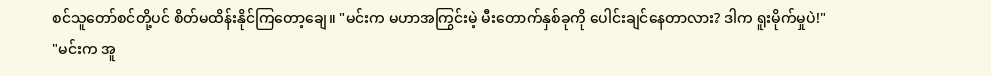စင်သူတော်စင်တို့ပင် စိတ်မထိန်းနိုင်ကြတော့ချေ။ "မင်းက မဟာအကြွင်းမဲ့ မီးတောက်နှစ်ခုကို ပေါင်းချင်နေတာလား? ဒါက ရူးမိုက်မှုပဲ!"
"မင်းက အူ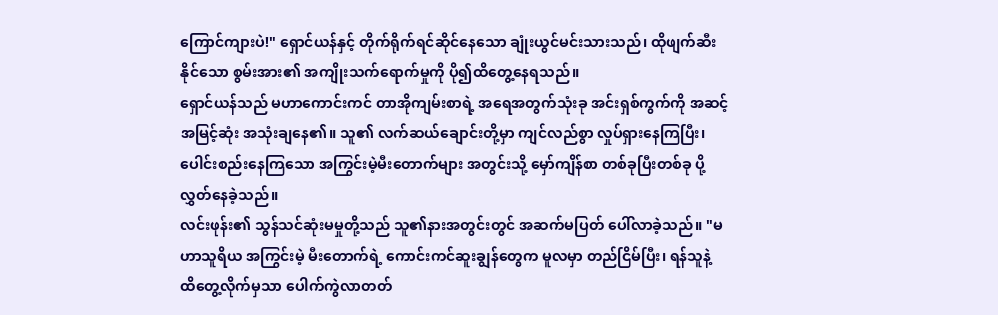ကြောင်ကျားပဲ!" ရှောင်ယန်နှင့် တိုက်ရိုက်ရင်ဆိုင်နေသော ချုံးယွင်မင်းသားသည်၊ ထိုဖျက်ဆီးနိုင်သော စွမ်းအား၏ အကျိုးသက်ရောက်မှုကို ပို၍ထိတွေ့နေရသည်။
ရှောင်ယန်သည် မဟာကောင်းကင် တာအိုကျမ်းစာရဲ့ အရေအတွက်သုံးခု အင်းရှစ်ကွက်ကို အဆင့်အမြင့်ဆုံး အသုံးချနေ၏။ သူ၏ လက်ဆယ်ချောင်းတို့မှာ ကျင်လည်စွာ လှုပ်ရှားနေကြပြီး၊ ပေါင်းစည်းနေကြသော အကြွင်းမဲ့မီးတောက်များ အတွင်းသို့ မှော်ကျိန်စာ တစ်ခုပြီးတစ်ခု ပို့လွှတ်နေခဲ့သည်။
လင်းဖုန်း၏ သွန်သင်ဆုံးမမှုတို့သည် သူ၏နားအတွင်းတွင် အဆက်မပြတ် ပေါ်လာခဲ့သည်။ "မဟာသူရိယ အကြွင်းမဲ့ မီးတောက်ရဲ့ ကောင်းကင်ဆူးချွန်တွေက မူလမှာ တည်ငြိမ်ပြီး၊ ရန်သူနဲ့ ထိတွေ့လိုက်မှသာ ပေါက်ကွဲလာတတ်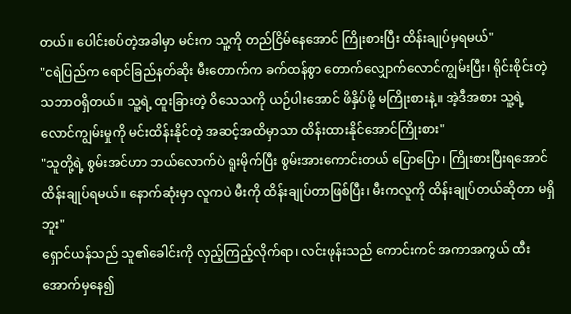တယ်။ ပေါင်းစပ်တဲ့အခါမှာ မင်းက သူ့ကို တည်ငြိမ်နေအောင် ကြိုးစားပြီး ထိန်းချုပ်မှရမယ်"
"ငရဲပြည်က ရောင်ခြည်နတ်ဆိုး မီးတောက်က ခက်ထန်စွာ တောက်လျှောက်လောင်ကျွမ်းပြီး၊ ရိုင်းစိုင်းတဲ့ သဘာဝရှိတယ်။ သူ့ရဲ့ ထူးခြားတဲ့ ဝိသေသကို ယဉ်ပါးအောင် ဖိနှိပ်ဖို့ မကြိုးစားနဲ့။ အဲ့ဒီအစား သူ့ရဲ့ လောင်ကျွမ်းမှုကို မင်းထိန်းနိုင်တဲ့ အဆင့်အထိမှာသာ ထိန်းထားနိုင်အောင်ကြိုးစား"
"သူတို့ရဲ့ စွမ်းအင်ဟာ ဘယ်လောက်ပဲ ရူးမိုက်ပြီး စွမ်းအားကောင်းတယ် ပြောပြော၊ ကြိုးစားပြီးရအောင် ထိန်းချုပ်ရမယ်။ နောက်ဆုံးမှာ လူကပဲ မီးကို ထိန်းချုပ်တာဖြစ်ပြီး၊ မီးကလူကို ထိန်းချုပ်တယ်ဆိုတာ မရှိဘူး"
ရှောင်ယန်သည် သူ၏ခေါင်းကို လှည့်ကြည့်လိုက်ရာ၊ လင်းဖုန်းသည် ကောင်းကင် အကာအကွယ် ထီးအောက်မှနေ၍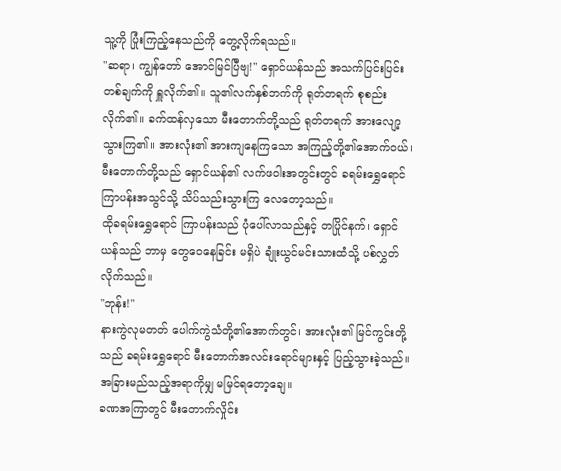သူ့ကို ပြုံးကြည့်နေသည်ကို တွေ့လိုက်ရသည်။
"ဆရာ၊ ကျွန်တော် အောင်မြင်ပြီဗျ!" ရှောင်ယန်သည် အသက်ပြင်းပြင်း တစ်ချက်ကို ရှူလိုက်၏။ သူ၏လက်နှစ်ဘက်ကို ရုတ်တရက် စုစည်းလိုက်၏။ ခက်ထန်လှသော မီးတောက်တို့သည် ရုတ်တရက် အားလျော့သွားကြ၏။ အားလုံး၏ အားကျနေကြသော အကြည့်တို့၏အောက်ဝယ်၊ မီးတောက်တို့သည် ရှောင်ယန်၏ လက်ဖဝါးအတွင်းတွင် ခရမ်းရွှေရောင် ကြာပန်းအသွင်သို့ သိပ်သည်းသွားကြ လေတော့သည်။
ထိုခရမ်းရွှေရောင် ကြာပန်းသည် ပုံပေါ်လာသည်နှင့် တပြိုင်နက်၊ ရှောင်ယန်သည် ဘာမှ တွေဝေနေခြင်း မရှိပဲ ချုံးယွင်မင်းသားထံသို့ ပစ်လွှတ်လိုက်သည်။
"ဘုန်း!"
နားကွဲလုမတတ် ပေါက်ကွဲသံတို့၏အောက်တွင်၊ အားလုံး၏ မြင်ကွင်းတို့သည် ခရမ်းရွှေရောင် မီးတောက်အလင်းရောင်များနှင့် ပြည့်သွားခဲ့သည်။ အခြားမည်သည့်အရာကိုမျှ မမြင်ရတော့ချေ။
ခဏအကြာတွင် မီးတောက်လှိုင်း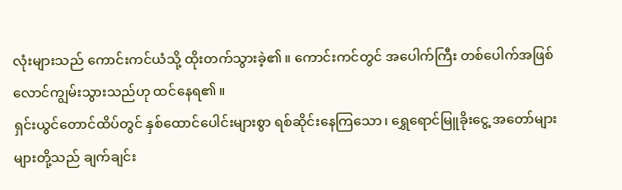လုံးများသည် ကောင်းကင်ယံသို့ ထိုးတက်သွားခဲ့၏။ ကောင်းကင်တွင် အပေါက်ကြီး တစ်ပေါက်အဖြစ် လောင်ကျွမ်းသွားသည်ဟု ထင်နေရ၏။
ရှင်းယွင်တောင်ထိပ်တွင် နှစ်ထောင်ပေါင်းများစွာ ရစ်ဆိုင်းနေကြသော၊ ရွှေရောင်မြူခိုးငွေ့ အတော်များများတို့သည် ချက်ချင်း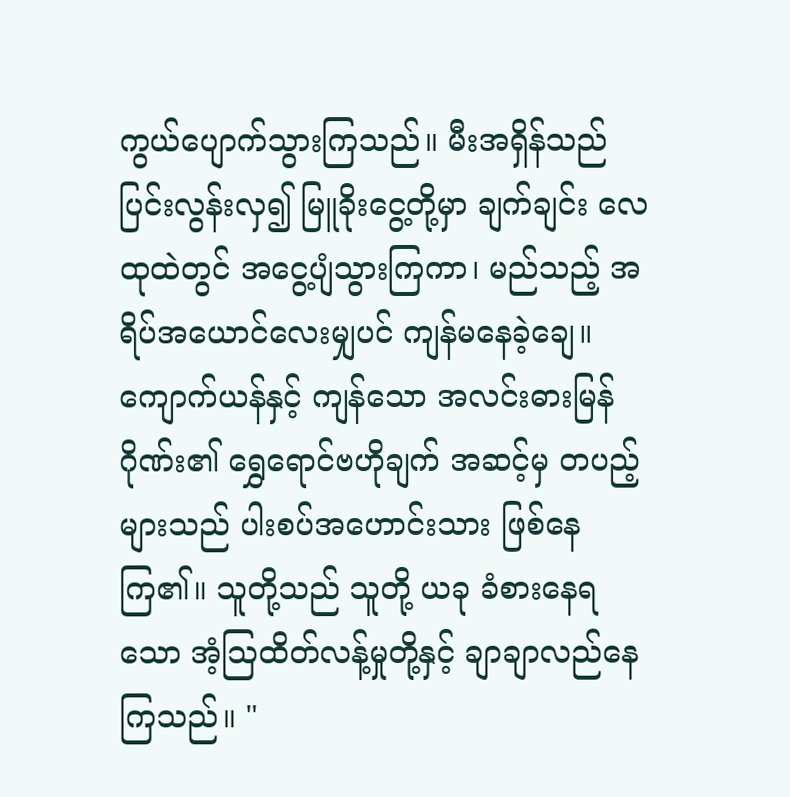ကွယ်ပျောက်သွားကြသည်။ မီးအရှိန်သည် ပြင်းလွန်းလှ၍ မြူခိုးငွေ့တို့မှာ ချက်ချင်း လေထုထဲတွင် အငွေ့ပျံသွားကြကာ၊ မည်သည့် အရိပ်အယောင်လေးမျှပင် ကျန်မနေခဲ့ချေ။
ကျောက်ယန်နှင့် ကျန်သော အလင်းဓားမြန်ဂိုဏ်း၏ ရွှေရောင်ဗဟိုချက် အဆင့်မှ တပည့်များသည် ပါးစပ်အဟောင်းသား ဖြစ်နေကြ၏။ သူတို့သည် သူတို့ ယခု ခံစားနေရသော အံ့ဩထိတ်လန့်မှုတို့နှင့် ချာချာလည်နေကြသည်။ "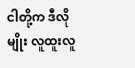ငါတို့က ဒီလိုမျိုး လူထူးလူ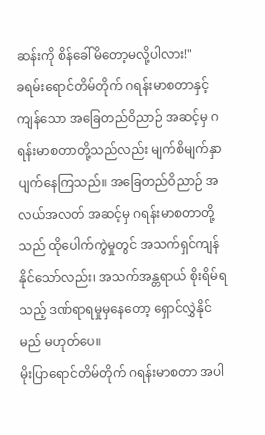ဆန်းကို စိန်ခေါ်မိတော့မလို့ပါလား!"
ခရမ်းရောင်တိမ်တိုက် ဂရန်းမာစတာနှင့် ကျန်သော အခြေတည်ဝိညာဉ် အဆင့်မှ ဂရန်းမာစတာတို့သည်လည်း မျက်စိမျက်နှာ ပျက်နေကြသည်။ အခြေတည်ဝိညာဉ် အလယ်အလတ် အဆင့်မှ ဂရန်းမာစတာတို့သည် ထိုပေါက်ကွဲမှုတွင် အသက်ရှင်ကျန်နိုင်သော်လည်း၊ အသက်အန္တရာယ် စိုးရိမ်ရသည့် ဒဏ်ရာရမှုမှနေတော့ ရှောင်လွှဲနိုင်မည် မဟုတ်ပေ။
မိုးပြာရောင်တိမ်တိုက် ဂရန်းမာစတာ အပါ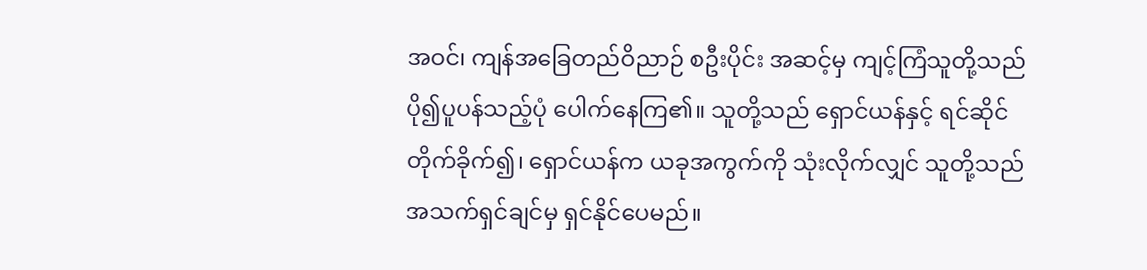အဝင်၊ ကျန်အခြေတည်ဝိညာဉ် စဦးပိုင်း အဆင့်မှ ကျင့်ကြံသူတို့သည် ပို၍ပူပန်သည့်ပုံ ပေါက်နေကြ၏။ သူတို့သည် ရှောင်ယန်နှင့် ရင်ဆိုင်တိုက်ခိုက်၍၊ ရှောင်ယန်က ယခုအကွက်ကို သုံးလိုက်လျှင် သူတို့သည် အသက်ရှင်ချင်မှ ရှင်နိုင်ပေမည်။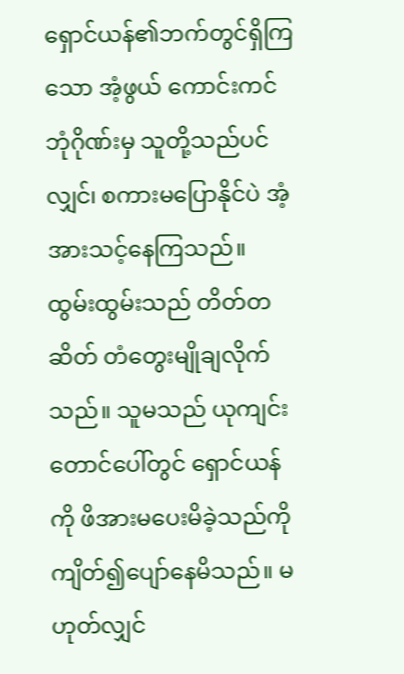ရှောင်ယန်၏ဘက်တွင်ရှိကြသော အံ့ဖွယ် ကောင်းကင်ဘုံဂိုဏ်းမှ သူတို့သည်ပင်လျှင်၊ စကားမပြောနိုင်ပဲ အံ့အားသင့်နေကြသည်။ ထွမ်းထွမ်းသည် တိတ်တဆိတ် တံတွေးမျိုချလိုက်သည်။ သူမသည် ယုကျင်းတောင်ပေါ်တွင် ရှောင်ယန်ကို ဖိအားမပေးမိခဲ့သည်ကို ကျိတ်၍ပျော်နေမိသည်။ မဟုတ်လျှင်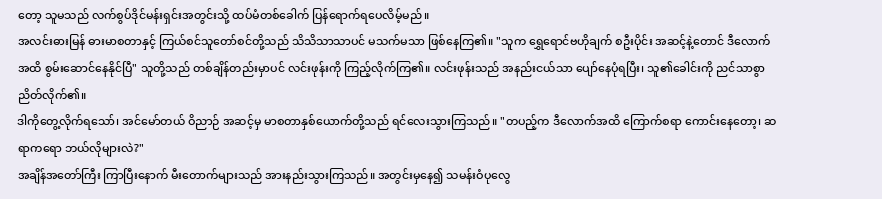တော့ သူမသည် လက်စွပ်ဒိုင်မန်းရှင်းအတွင်းသို့ ထပ်မံတစ်ခေါက် ပြန်ရောက်ရပေလိမ့်မည်။
အလင်းဓားမြန် ဓားမာစတာနှင့် ကြယ်စင်သူတော်စင်တို့သည် သိသိသာသာပင် မသက်မသာ ဖြစ်နေကြ၏။ "သူက ရွှေရောင်ဗဟိုချက် စဦးပိုင်း အဆင့်နဲ့တောင် ဒီလောက်အထိ စွမ်းဆောင်နေနိုင်ပြီ" သူတို့သည် တစ်ချိန်တည်းမှာပင် လင်းဖုန်းကို ကြည့်လိုက်ကြ၏။ လင်းဖုန်းသည် အနည်းငယ်သာ ပျော်နေပုံရပြီး၊ သူ၏ခေါင်းကို ညင်သာစွာ ညိတ်လိုက်၏။
ဒါကိုတွေ့လိုက်ရသော်၊ အင်မော်တယ် ဝိညာဉ် အဆင့်မှ မာစတာနှစ်ယောက်တို့သည် ရင်လေးသွားကြသည်။ "တပည့်က ဒီလောက်အထိ ကြောက်စရာ ကောင်းနေတော့၊ ဆရာကရော ဘယ်လိုများလဲ?"
အချိန်အတော်ကြီး ကြာပြီးနောက် မီးတောက်များသည် အားနည်းသွားကြသည်။ အတွင်းမှနေ၍ သမန်းဝံပုလွေ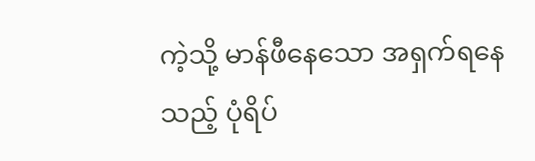ကဲ့သို့ မာန်ဖီနေသော အရှက်ရနေသည့် ပုံရိပ်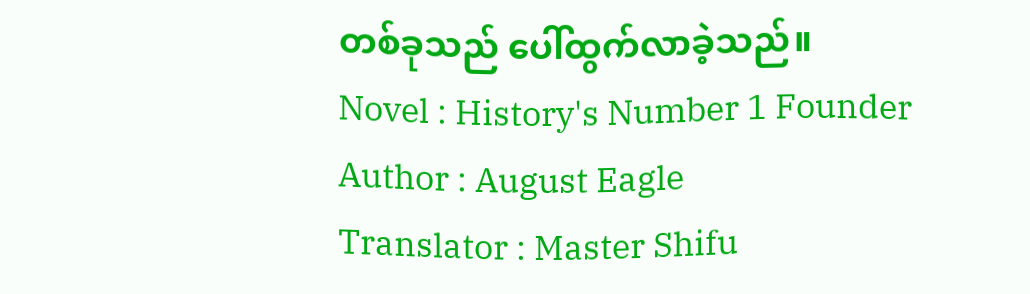တစ်ခုသည် ပေါ်ထွက်လာခဲ့သည်။
Novel : History's Number 1 Founder
Author : August Eagle
Translator : Master Shifu